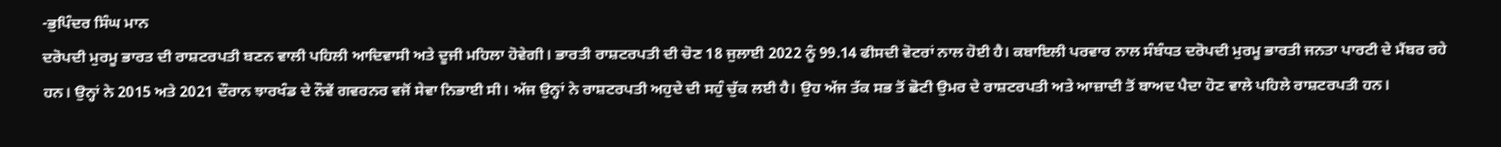-ਭੁਪਿੰਦਰ ਸਿੰਘ ਮਾਨ
ਦਰੋਪਦੀ ਮੁਰਮੂ ਭਾਰਤ ਦੀ ਰਾਸ਼ਟਰਪਤੀ ਬਣਨ ਵਾਲੀ ਪਹਿਲੀ ਆਦਿਵਾਸੀ ਅਤੇ ਦੂਜੀ ਮਹਿਲਾ ਹੋਵੇਗੀ। ਭਾਰਤੀ ਰਾਸ਼ਟਰਪਤੀ ਦੀ ਚੋਣ 18 ਜੁਲਾਈ 2022 ਨੂੰ 99.14 ਫੀਸਦੀ ਵੋਟਰਾਂ ਨਾਲ ਹੋਈ ਹੈ। ਕਬਾਇਲੀ ਪਰਵਾਰ ਨਾਲ ਸੰਬੰਧਤ ਦਰੋਪਦੀ ਮੁਰਮੂ ਭਾਰਤੀ ਜਨਤਾ ਪਾਰਟੀ ਦੇ ਮੈਂਬਰ ਰਹੇ ਹਨ। ਉਨ੍ਹਾਂ ਨੇ 2015 ਅਤੇ 2021 ਦੌਰਾਨ ਝਾਰਖੰਡ ਦੇ ਨੌਵੇਂ ਗਵਰਨਰ ਵਜੋਂ ਸੇਵਾ ਨਿਭਾਈ ਸੀ। ਅੱਜ ਉਨ੍ਹਾਂ ਨੇ ਰਾਸ਼ਟਰਪਤੀ ਅਹੁਦੇ ਦੀ ਸਹੁੰ ਚੁੱਕ ਲਈ ਹੈ। ਉਹ ਅੱਜ ਤੱਕ ਸਭ ਤੋਂ ਛੋਟੀ ਉਮਰ ਦੇ ਰਾਸ਼ਟਰਪਤੀ ਅਤੇ ਆਜ਼ਾਦੀ ਤੋਂ ਬਾਅਦ ਪੈਦਾ ਹੋਣ ਵਾਲੇ ਪਹਿਲੇ ਰਾਸ਼ਟਰਪਤੀ ਹਨ।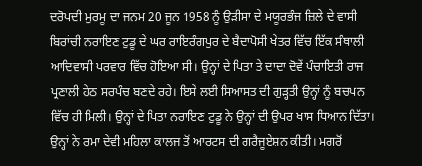ਦਰੋਪਦੀ ਮੁਰਮੂ ਦਾ ਜਨਮ 20 ਜੂਨ 1958 ਨੂੰ ਉੜੀਸਾ ਦੇ ਮਯੂਰਭੰਜ ਜ਼ਿਲੇ ਦੇ ਵਾਸੀ ਬਿਰਾਂਚੀ ਨਰਾਇਣ ਟੁਡੂ ਦੇ ਘਰ ਰਾਇਰੰਗਪੁਰ ਦੇ ਬੈਦਾਪੋਸੀ ਖੇਤਰ ਵਿੱਚ ਇੱਕ ਸੰਥਾਲੀ ਆਦਿਵਾਸੀ ਪਰਵਾਰ ਵਿੱਚ ਹੋਇਆ ਸੀ। ਉਨ੍ਹਾਂ ਦੇ ਪਿਤਾ ਤੇ ਦਾਦਾ ਦੋਵੇਂ ਪੰਚਾਇਤੀ ਰਾਜ ਪ੍ਰਣਾਲੀ ਹੇਠ ਸਰਪੰਚ ਬਣਦੇ ਰਹੇ। ਇਸੇ ਲਈ ਸਿਆਸਤ ਦੀ ਗੁੜ੍ਹਤੀ ਉਨ੍ਹਾਂ ਨੂੰ ਬਚਪਨ ਵਿੱਚ ਹੀ ਮਿਲੀ। ਉਨ੍ਹਾਂ ਦੇ ਪਿਤਾ ਨਰਾਇਣ ਟੁਡੂ ਨੇ ਉਨ੍ਹਾਂ ਦੀ ਉਪਰ ਖਾਸ ਧਿਆਨ ਦਿੱਤਾ। ਉਨ੍ਹਾਂ ਨੇ ਰਮਾ ਦੇਵੀ ਮਹਿਲਾ ਕਾਲਜ ਤੋਂ ਆਰਟਸ ਦੀ ਗਰੈਜੂਏਸ਼ਨ ਕੀਤੀ। ਮਗਰੋਂ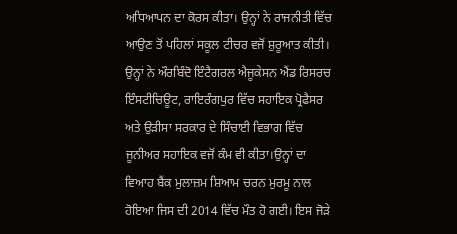ਅਧਿਆਪਨ ਦਾ ਕੋਰਸ ਕੀਤਾ। ਉਨ੍ਹਾਂ ਨੇ ਰਾਜਨੀਤੀ ਵਿੱਚ ਆਉਣ ਤੋਂ ਪਹਿਲਾਂ ਸਕੂਲ ਟੀਚਰ ਵਜੋਂ ਸ਼ੁਰੂਆਤ ਕੀਤੀ। ਉਨ੍ਹਾਂ ਨੇ ਔਰਬਿੰਦੋ ਇੰਟੈਗਰਲ ਐਜੂਕੇਸਨ ਐਂਡ ਰਿਸਰਚ ਇੰਸਟੀਚਿਊਟ, ਰਾਇਰੰਗਪੁਰ ਵਿੱਚ ਸਹਾਇਕ ਪ੍ਰੋਫੈਸਰ ਅਤੇ ਉੜੀਸਾ ਸਰਕਾਰ ਦੇ ਸਿੰਚਾਈ ਵਿਭਾਗ ਵਿੱਚ ਜੂਨੀਅਰ ਸਹਾਇਕ ਵਜੋਂ ਕੰਮ ਵੀ ਕੀਤਾ।ਉਨ੍ਹਾਂ ਦਾ ਵਿਆਹ ਬੈਂਕ ਮੁਲਾਜ਼ਮ ਸ਼ਿਆਮ ਚਰਨ ਮੁਰਮੂ ਨਾਲ ਹੋਇਆ ਜਿਸ ਦੀ 2014 ਵਿੱਚ ਮੌਤ ਹੋ ਗਈ। ਇਸ ਜੋੜੇ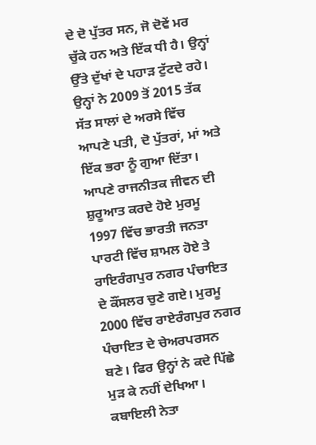ਦੇ ਦੋ ਪੁੱਤਰ ਸਨ, ਜੋ ਦੋਵੇਂ ਮਰ ਚੁੱਕੇ ਹਨ ਅਤੇ ਇੱਕ ਧੀ ਹੈ। ਉਨ੍ਹਾਂ ਉੱਤੇ ਦੁੱਖਾਂ ਦੇ ਪਹਾੜ ਟੁੱਟਦੇ ਰਹੇ। ਉਨ੍ਹਾਂ ਨੇ 2009 ਤੋਂ 2015 ਤੱਕ ਸੱਤ ਸਾਲਾਂ ਦੇ ਅਰਸੇ ਵਿੱਚ ਆਪਣੇ ਪਤੀ, ਦੋ ਪੁੱਤਰਾਂ, ਮਾਂ ਅਤੇ ਇੱਕ ਭਰਾ ਨੂੰ ਗੁਆ ਦਿੱਤਾ।
ਆਪਣੇ ਰਾਜਨੀਤਕ ਜੀਵਨ ਦੀ ਸ਼ੁਰੂਆਤ ਕਰਦੇ ਹੋਏ ਮੁਰਮੂ 1997 ਵਿੱਚ ਭਾਰਤੀ ਜਨਤਾ ਪਾਰਟੀ ਵਿੱਚ ਸ਼ਾਮਲ ਹੋਏ ਤੇ ਰਾਇਰੰਗਪੁਰ ਨਗਰ ਪੰਚਾਇਤ ਦੇ ਕੌਂਸਲਰ ਚੁਣੇ ਗਏ। ਮੁਰਮੂ 2000 ਵਿੱਚ ਰਾਏਰੰਗਪੁਰ ਨਗਰ ਪੰਚਾਇਤ ਦੇ ਚੇਅਰਪਰਸਨ ਬਣੇ। ਫਿਰ ਉਨ੍ਹਾਂ ਨੇ ਕਦੇ ਪਿੱਛੇ ਮੁੜ ਕੇ ਨਹੀਂ ਦੇਖਿਆ। ਕਬਾਇਲੀ ਨੇਤਾ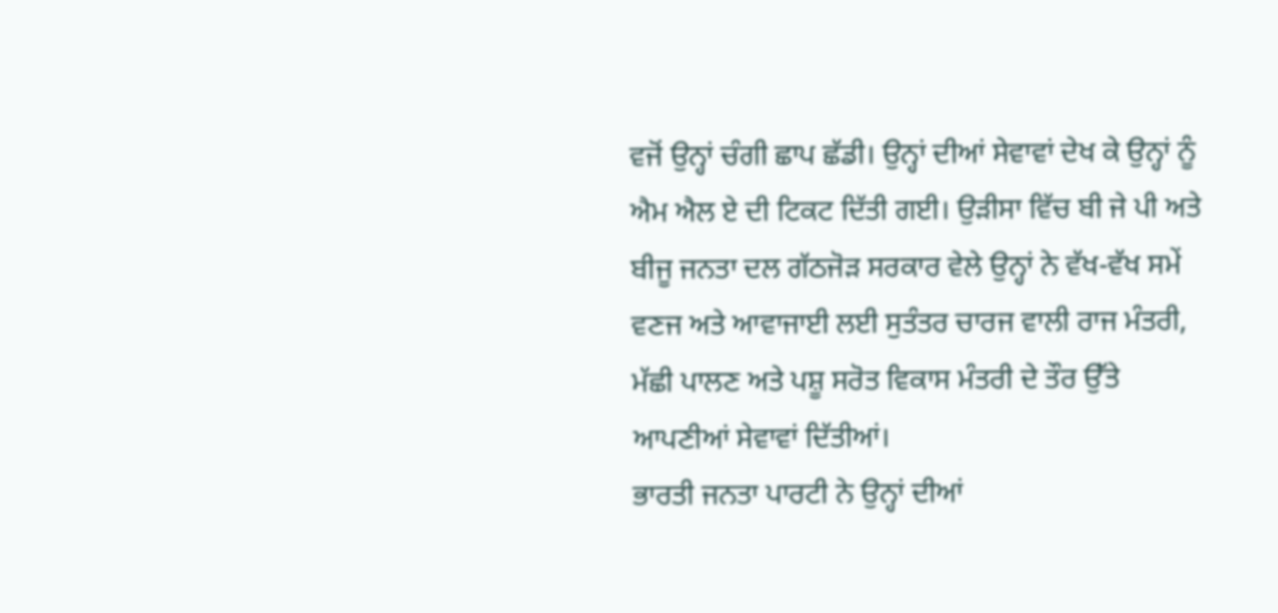ਵਜੋਂ ਉਨ੍ਹਾਂ ਚੰਗੀ ਛਾਪ ਛੱਡੀ। ਉਨ੍ਹਾਂ ਦੀਆਂ ਸੇਵਾਵਾਂ ਦੇਖ ਕੇ ਉਨ੍ਹਾਂ ਨੂੰ ਐਮ ਐਲ ਏ ਦੀ ਟਿਕਟ ਦਿੱਤੀ ਗਈ। ਉੜੀਸਾ ਵਿੱਚ ਬੀ ਜੇ ਪੀ ਅਤੇ ਬੀਜੂ ਜਨਤਾ ਦਲ ਗੱਠਜੋੜ ਸਰਕਾਰ ਵੇਲੇ ਉਨ੍ਹਾਂ ਨੇ ਵੱਖ-ਵੱਖ ਸਮੇਂ ਵਣਜ ਅਤੇ ਆਵਾਜਾਈ ਲਈ ਸੁਤੰਤਰ ਚਾਰਜ ਵਾਲੀ ਰਾਜ ਮੰਤਰੀ, ਮੱਛੀ ਪਾਲਣ ਅਤੇ ਪਸ਼ੂ ਸਰੋਤ ਵਿਕਾਸ ਮੰਤਰੀ ਦੇ ਤੌਰ ਉੱਤੇ ਆਪਣੀਆਂ ਸੇਵਾਵਾਂ ਦਿੱਤੀਆਂ।
ਭਾਰਤੀ ਜਨਤਾ ਪਾਰਟੀ ਨੇ ਉਨ੍ਹਾਂ ਦੀਆਂ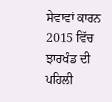ਸੇਵਾਵਾਂ ਕਾਰਨ 2015 ਵਿੱਚ ਝਾਰਖੰਡ ਦੀ ਪਹਿਲੀ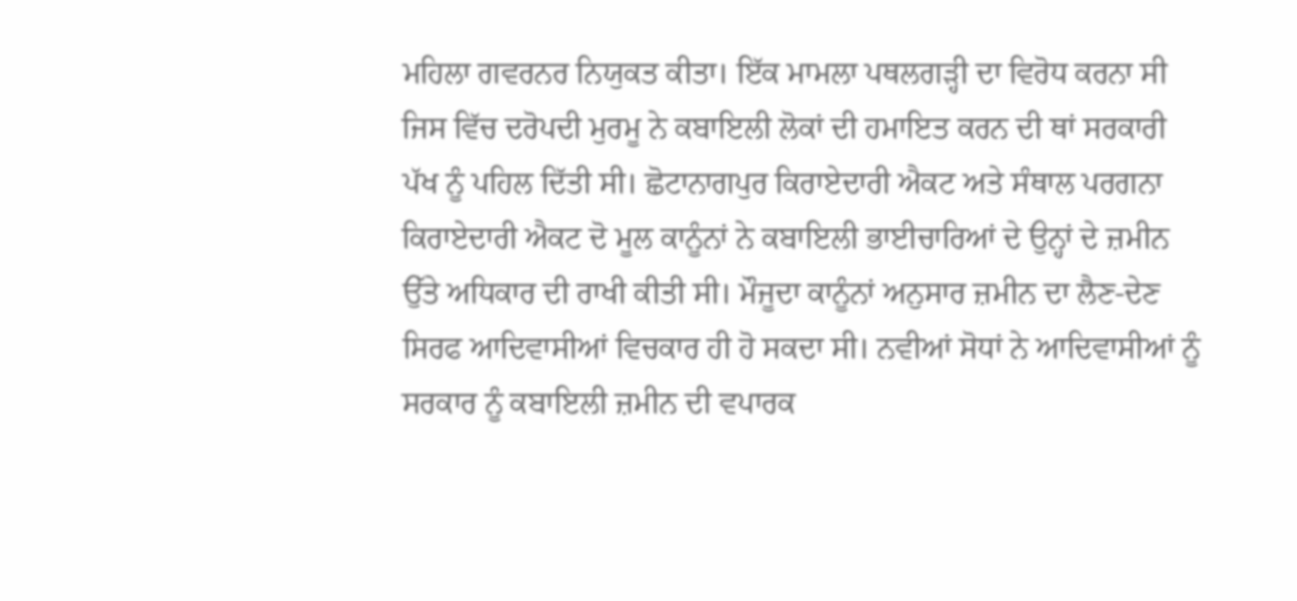ਮਹਿਲਾ ਗਵਰਨਰ ਨਿਯੁਕਤ ਕੀਤਾ। ਇੱਕ ਮਾਮਲਾ ਪਥਲਗੜ੍ਹੀ ਦਾ ਵਿਰੋਧ ਕਰਨਾ ਸੀ ਜਿਸ ਵਿੱਚ ਦਰੋਪਦੀ ਮੁਰਮੂ ਨੇ ਕਬਾਇਲੀ ਲੋਕਾਂ ਦੀ ਹਮਾਇਤ ਕਰਨ ਦੀ ਥਾਂ ਸਰਕਾਰੀ ਪੱਖ ਨੂੰ ਪਹਿਲ ਦਿੱਤੀ ਸੀ। ਛੋਟਾਨਾਗਪੁਰ ਕਿਰਾਏਦਾਰੀ ਐਕਟ ਅਤੇ ਸੰਥਾਲ ਪਰਗਨਾ ਕਿਰਾਏਦਾਰੀ ਐਕਟ ਦੋ ਮੂਲ ਕਾਨੂੰਨਾਂ ਨੇ ਕਬਾਇਲੀ ਭਾਈਚਾਰਿਆਂ ਦੇ ਉਨ੍ਹਾਂ ਦੇ ਜ਼ਮੀਨ ਉੱਤੇ ਅਧਿਕਾਰ ਦੀ ਰਾਖੀ ਕੀਤੀ ਸੀ। ਮੌਜੂਦਾ ਕਾਨੂੰਨਾਂ ਅਨੁਸਾਰ ਜ਼ਮੀਨ ਦਾ ਲੈਣ-ਦੇਣ ਸਿਰਫ ਆਦਿਵਾਸੀਆਂ ਵਿਚਕਾਰ ਹੀ ਹੋ ਸਕਦਾ ਸੀ। ਨਵੀਆਂ ਸੋਧਾਂ ਨੇ ਆਦਿਵਾਸੀਆਂ ਨੂੰ ਸਰਕਾਰ ਨੂੰ ਕਬਾਇਲੀ ਜ਼ਮੀਨ ਦੀ ਵਪਾਰਕ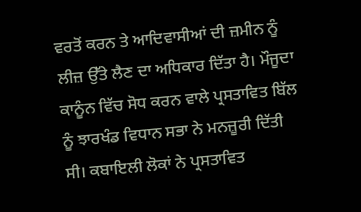ਵਰਤੋਂ ਕਰਨ ਤੇ ਆਦਿਵਾਸੀਆਂ ਦੀ ਜ਼ਮੀਨ ਨੂੰ ਲੀਜ਼ ਉੱਤੇ ਲੈਣ ਦਾ ਅਧਿਕਾਰ ਦਿੱਤਾ ਹੈ। ਮੌਜੂਦਾ ਕਾਨੂੰਨ ਵਿੱਚ ਸੋਧ ਕਰਨ ਵਾਲੇ ਪ੍ਰਸਤਾਵਿਤ ਬਿੱਲ ਨੂੰ ਝਾਰਖੰਡ ਵਿਧਾਨ ਸਭਾ ਨੇ ਮਨਜ਼ੂਰੀ ਦਿੱਤੀ ਸੀ। ਕਬਾਇਲੀ ਲੋਕਾਂ ਨੇ ਪ੍ਰਸਤਾਵਿਤ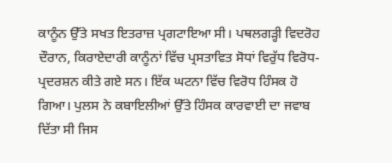ਕਾਨੂੰਨ ਉੱਤੇ ਸਖਤ ਇਤਰਾਜ਼ ਪ੍ਰਗਟਾਇਆ ਸੀ। ਪਥਲਗੜ੍ਹੀ ਵਿਦਰੋਹ ਦੌਰਾਨ, ਕਿਰਾਏਦਾਰੀ ਕਾਨੂੰਨਾਂ ਵਿੱਚ ਪ੍ਰਸਤਾਵਿਤ ਸੋਧਾਂ ਵਿਰੁੱਧ ਵਿਰੋਧ-ਪ੍ਰਦਰਸ਼ਨ ਕੀਤੇ ਗਏ ਸਨ। ਇੱਕ ਘਟਨਾ ਵਿੱਚ ਵਿਰੋਧ ਹਿੰਸਕ ਹੋ ਗਿਆ। ਪੁਲਸ ਨੇ ਕਬਾਇਲੀਆਂ ਉੱਤੇ ਹਿੰਸਕ ਕਾਰਵਾਈ ਦਾ ਜਵਾਬ ਦਿੱਤਾ ਸੀ ਜਿਸ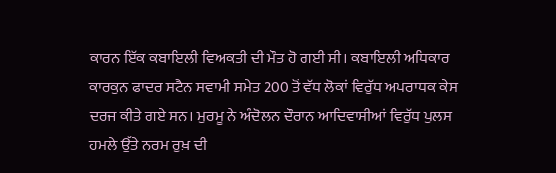ਕਾਰਨ ਇੱਕ ਕਬਾਇਲੀ ਵਿਅਕਤੀ ਦੀ ਮੌਤ ਹੋ ਗਈ ਸੀ। ਕਬਾਇਲੀ ਅਧਿਕਾਰ ਕਾਰਕੁਨ ਫਾਦਰ ਸਟੈਨ ਸਵਾਮੀ ਸਮੇਤ 200 ਤੋਂ ਵੱਧ ਲੋਕਾਂ ਵਿਰੁੱਧ ਅਪਰਾਧਕ ਕੇਸ ਦਰਜ ਕੀਤੇ ਗਏ ਸਨ। ਮੁਰਮੂ ਨੇ ਅੰਦੋਲਨ ਦੌਰਾਨ ਆਦਿਵਾਸੀਆਂ ਵਿਰੁੱਧ ਪੁਲਸ ਹਮਲੇ ਉੱਤੇ ਨਰਮ ਰੁਖ਼ ਦੀ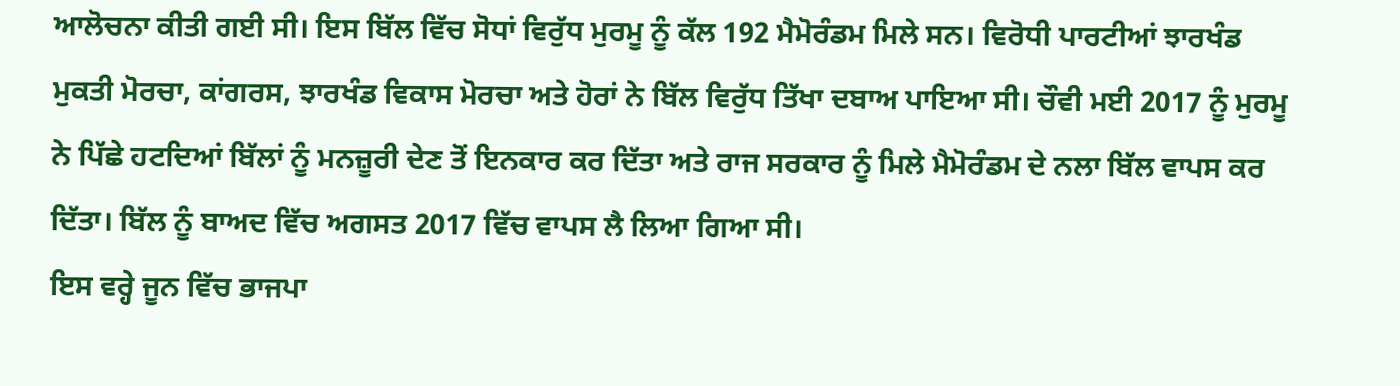ਆਲੋਚਨਾ ਕੀਤੀ ਗਈ ਸੀ। ਇਸ ਬਿੱਲ ਵਿੱਚ ਸੋਧਾਂ ਵਿਰੁੱਧ ਮੁਰਮੂ ਨੂੰ ਕੱਲ 192 ਮੈਮੋਰੰਡਮ ਮਿਲੇ ਸਨ। ਵਿਰੋਧੀ ਪਾਰਟੀਆਂ ਝਾਰਖੰਡ ਮੁਕਤੀ ਮੋਰਚਾ, ਕਾਂਗਰਸ, ਝਾਰਖੰਡ ਵਿਕਾਸ ਮੋਰਚਾ ਅਤੇ ਹੋਰਾਂ ਨੇ ਬਿੱਲ ਵਿਰੁੱਧ ਤਿੱਖਾ ਦਬਾਅ ਪਾਇਆ ਸੀ। ਚੌਵੀ ਮਈ 2017 ਨੂੰ ਮੁਰਮੂ ਨੇ ਪਿੱਛੇ ਹਟਦਿਆਂ ਬਿੱਲਾਂ ਨੂੰ ਮਨਜ਼ੂਰੀ ਦੇਣ ਤੋਂ ਇਨਕਾਰ ਕਰ ਦਿੱਤਾ ਅਤੇ ਰਾਜ ਸਰਕਾਰ ਨੂੰ ਮਿਲੇ ਮੈਮੋਰੰਡਮ ਦੇ ਨਲਾ ਬਿੱਲ ਵਾਪਸ ਕਰ ਦਿੱਤਾ। ਬਿੱਲ ਨੂੰ ਬਾਅਦ ਵਿੱਚ ਅਗਸਤ 2017 ਵਿੱਚ ਵਾਪਸ ਲੈ ਲਿਆ ਗਿਆ ਸੀ।
ਇਸ ਵਰ੍ਹੇ ਜੂਨ ਵਿੱਚ ਭਾਜਪਾ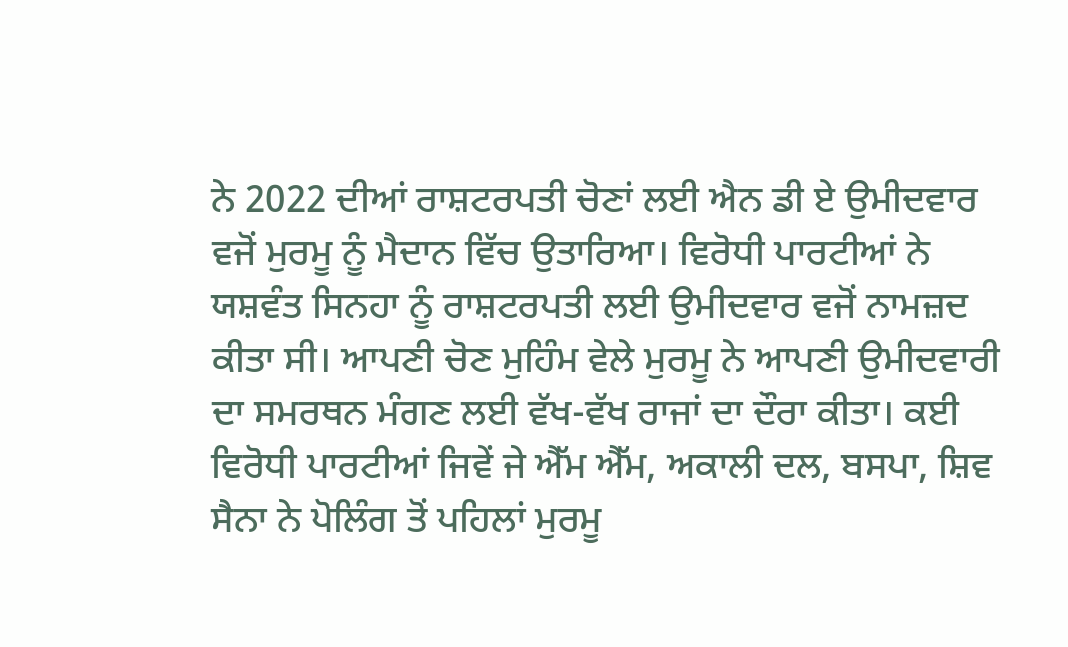ਨੇ 2022 ਦੀਆਂ ਰਾਸ਼ਟਰਪਤੀ ਚੋਣਾਂ ਲਈ ਐਨ ਡੀ ਏ ਉਮੀਦਵਾਰ ਵਜੋਂ ਮੁਰਮੂ ਨੂੰ ਮੈਦਾਨ ਵਿੱਚ ਉਤਾਰਿਆ। ਵਿਰੋਧੀ ਪਾਰਟੀਆਂ ਨੇ ਯਸ਼ਵੰਤ ਸਿਨਹਾ ਨੂੰ ਰਾਸ਼ਟਰਪਤੀ ਲਈ ਉਮੀਦਵਾਰ ਵਜੋਂ ਨਾਮਜ਼ਦ ਕੀਤਾ ਸੀ। ਆਪਣੀ ਚੋਣ ਮੁਹਿੰਮ ਵੇਲੇ ਮੁਰਮੂ ਨੇ ਆਪਣੀ ਉਮੀਦਵਾਰੀ ਦਾ ਸਮਰਥਨ ਮੰਗਣ ਲਈ ਵੱਖ-ਵੱਖ ਰਾਜਾਂ ਦਾ ਦੌਰਾ ਕੀਤਾ। ਕਈ ਵਿਰੋਧੀ ਪਾਰਟੀਆਂ ਜਿਵੇਂ ਜੇ ਐੱਮ ਐੱਮ, ਅਕਾਲੀ ਦਲ, ਬਸਪਾ, ਸ਼ਿਵ ਸੈਨਾ ਨੇ ਪੋਲਿੰਗ ਤੋਂ ਪਹਿਲਾਂ ਮੁਰਮੂ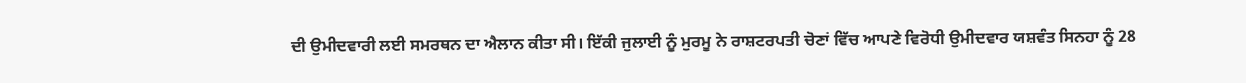ਦੀ ਉਮੀਦਵਾਰੀ ਲਈ ਸਮਰਥਨ ਦਾ ਐਲਾਨ ਕੀਤਾ ਸੀ। ਇੱਕੀ ਜੁਲਾਈ ਨੂੰ ਮੁਰਮੂ ਨੇ ਰਾਸ਼ਟਰਪਤੀ ਚੋਣਾਂ ਵਿੱਚ ਆਪਣੇ ਵਿਰੋਧੀ ਉਮੀਦਵਾਰ ਯਸ਼ਵੰਤ ਸਿਨਹਾ ਨੂੰ 28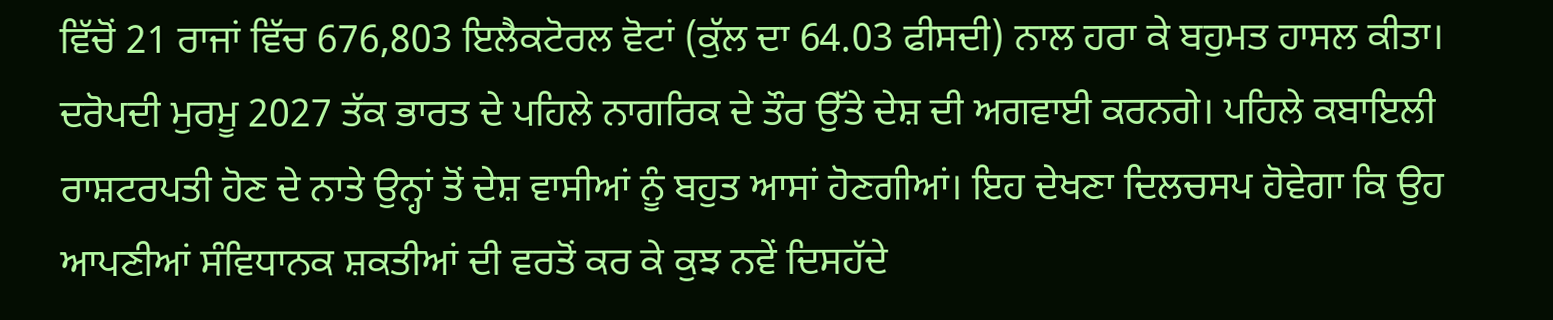ਵਿੱਚੋਂ 21 ਰਾਜਾਂ ਵਿੱਚ 676,803 ਇਲੈਕਟੋਰਲ ਵੋਟਾਂ (ਕੁੱਲ ਦਾ 64.03 ਫੀਸਦੀ) ਨਾਲ ਹਰਾ ਕੇ ਬਹੁਮਤ ਹਾਸਲ ਕੀਤਾ। ਦਰੋਪਦੀ ਮੁਰਮੂ 2027 ਤੱਕ ਭਾਰਤ ਦੇ ਪਹਿਲੇ ਨਾਗਰਿਕ ਦੇ ਤੌਰ ਉੱਤੇ ਦੇਸ਼ ਦੀ ਅਗਵਾਈ ਕਰਨਗੇ। ਪਹਿਲੇ ਕਬਾਇਲੀ ਰਾਸ਼ਟਰਪਤੀ ਹੋਣ ਦੇ ਨਾਤੇ ਉਨ੍ਹਾਂ ਤੋਂ ਦੇਸ਼ ਵਾਸੀਆਂ ਨੂੰ ਬਹੁਤ ਆਸਾਂ ਹੋਣਗੀਆਂ। ਇਹ ਦੇਖਣਾ ਦਿਲਚਸਪ ਹੋਵੇਗਾ ਕਿ ਉਹ ਆਪਣੀਆਂ ਸੰਵਿਧਾਨਕ ਸ਼ਕਤੀਆਂ ਦੀ ਵਰਤੋਂ ਕਰ ਕੇ ਕੁਝ ਨਵੇਂ ਦਿਸਹੱਦੇ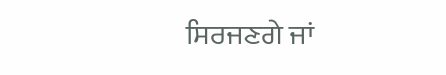ਸਿਰਜਣਗੇ ਜਾਂ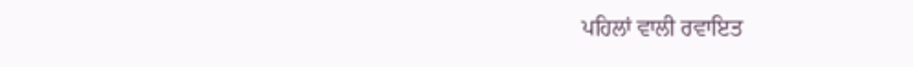ਪਹਿਲਾਂ ਵਾਲੀ ਰਵਾਇਤ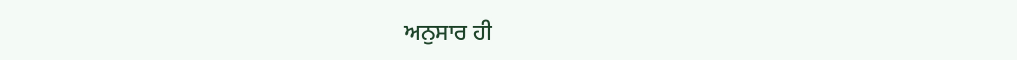ਅਨੁਸਾਰ ਹੀ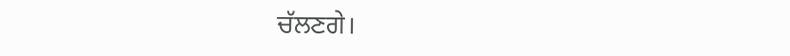ਚੱਲਣਗੇ।